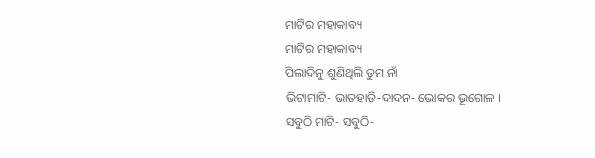ମାଟିର ମହାକାବ୍ୟ
ମାଟିର ମହାକାବ୍ୟ
ପିଲାଦିନୁ ଶୁଣିଥିଲି ତୁମ ନାଁ
ଭିଟାମାଟି- ଭାତହାଡି-ଦାଦନ- ଭୋକର ଭୂଗୋଳ ।
ସବୁଠି ମାଟି- ସବୁଠି-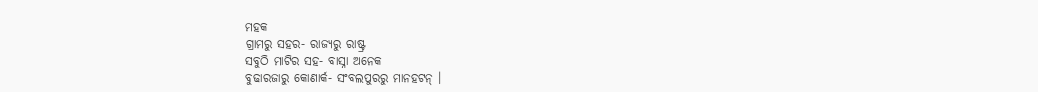ମହକ
ଗ୍ରାମରୁ ସହର- ରାଜ୍ୟରୁ ରାଷ୍ଟ୍ର
ସବୁଠି ମାଟିର ସହ- ବାସ୍ନା ଅନେକ
ବୁଢାରଜାରୁ କୋଣାର୍କ- ସଂବଲପୁରରୁ ମାନହଟନ୍ ।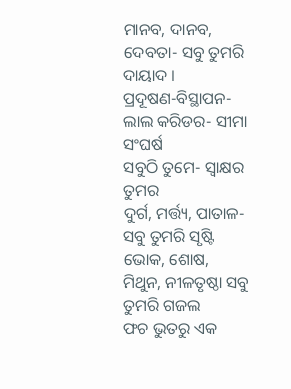ମାନବ, ଦାନବ, ଦେବତା- ସବୁ ତୁମରି ଦାୟାଦ ।
ପ୍ରଦୂଷଣ-ବିସ୍ଥାପନ- ଲାଲ କରିଡର- ସୀମା ସଂଘର୍ଷ
ସବୁଠି ତୁମେ- ସ୍ଵାକ୍ଷର ତୁମର
ଦୁର୍ଗ, ମର୍ତ୍ତ୍ୟ, ପାତାଳ- ସବୁ ତୁମରି ସୃଷ୍ଟି
ଭୋକ, ଶୋଷ, ମିଥୁନ, ନୀଳତୃଷ୍ଠା ସବୁ ତୁମରି ଗଜଲ
ଫଚ ଭୁତରୁ ଏକ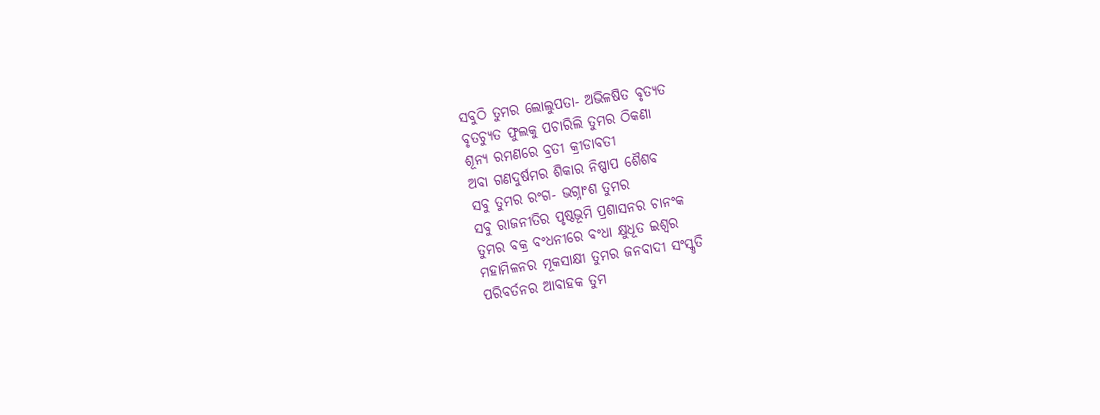ସବୁଠି ତୁମର ଲୋଲୁପତା- ଅଭିଳଷିତ ବୃତ୍ୟତ
ବୃତଚ୍ୟୁତ ଫୁଲକୁ ପଚାରିଲି ତୁମର ଠିକଣା
ଶୂନ୍ୟ ରମଣରେ ବ୍ରତୀ କ୍ରୀଡାବତୀ
ଅବା ଗଣଦୁର୍ଷମର ଶିକାର ନିଷ୍ପାପ ଶୈଶବ
ସବୁ ତୁମର ରଂଗ- ଭଗ୍ନାଂଶ ତୁମର
ସବୁ ରାଜନୀତିର ପୃଷ୍ଠଭୂମି ପ୍ରଶାସନର ଚାନଂକ
ତୁମର ବକ୍ର ବଂଧନୀରେ ବଂଧା କ୍ଷୁଧୂତ ଇଶ୍ଵର
ମହାମିଳନର ମୂକସାକ୍ଷୀ ତୁମର ଜନବାଦୀ ସଂସ୍କୃତି
ପରିବର୍ତନର ଆବାହକ ତୁମ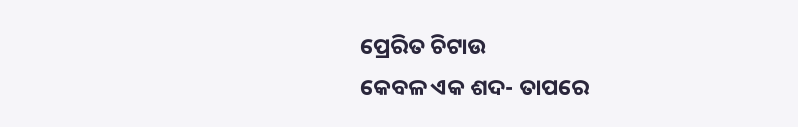ପ୍ରେରିତ ଚିଟାଉ
କେବଳ ଏକ ଶଦ- ତାପରେ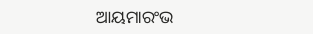ଆୟମାରଂଭ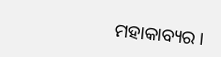ମହାକାବ୍ୟର ।